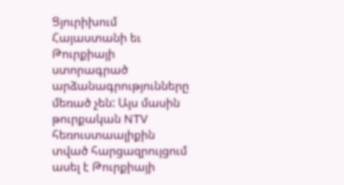Ցյուրիխում Հայաստանի եւ Թուրքիայի ստորագրած արձանագրությունները մեռած չեն: Այս մասին թուրքական NTV հեռուստաալիքին տված հարցազրույցում ասել է Թուրքիայի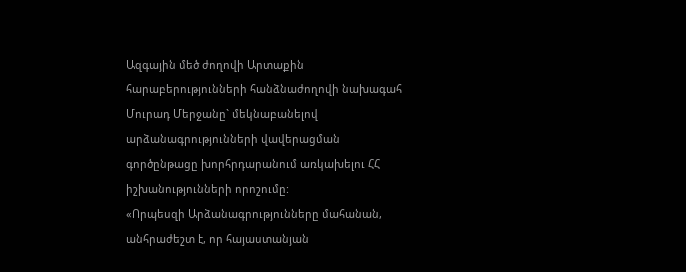Ազգային մեծ ժողովի Արտաքին հարաբերությունների հանձնաժողովի նախագահ Մուրադ Մերջանը` մեկնաբանելով արձանագրությունների վավերացման գործընթացը խորհրդարանում առկախելու ՀՀ իշխանությունների որոշումը:
«Որպեսզի Արձանագրությունները մահանան, անհրաժեշտ է, որ հայաստանյան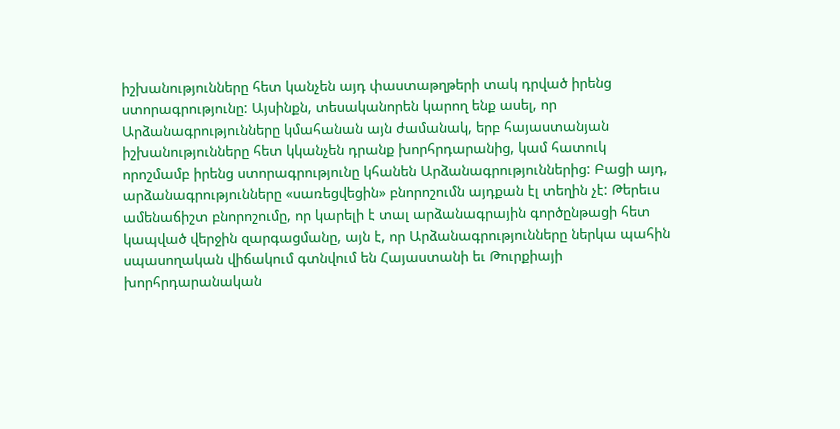իշխանությունները հետ կանչեն այդ փաստաթղթերի տակ դրված իրենց ստորագրությունը: Այսինքն, տեսականորեն կարող ենք ասել, որ Արձանագրությունները կմահանան այն ժամանակ, երբ հայաստանյան իշխանությունները հետ կկանչեն դրանք խորհրդարանից, կամ հատուկ որոշմամբ իրենց ստորագրությունը կհանեն Արձանագրություններից: Բացի այդ, արձանագրությունները «սառեցվեցին» բնորոշումն այդքան էլ տեղին չէ: Թերեւս ամենաճիշտ բնորոշումը, որ կարելի է տալ արձանագրային գործընթացի հետ կապված վերջին զարգացմանը, այն է, որ Արձանագրությունները ներկա պահին սպասողական վիճակում գտնվում են Հայաստանի եւ Թուրքիայի խորհրդարանական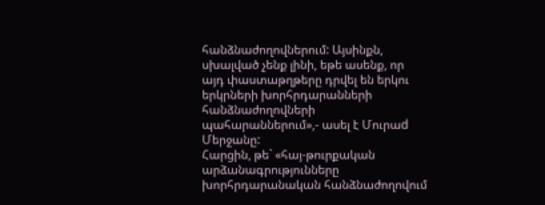հանձնաժողովներում: Այսինքն, սխալված չենք լինի, եթե ասենք, որ այդ փաստաթղթերը դրվել են երկու երկրների խորհրդարանների հանձնաժողովների պահարաններում»,- ասել է Մուրաd Մերջանը:
Հարցին, թե` «հայ-թուրքական արձանագրությունները խորհրդարանական հանձնաժողովում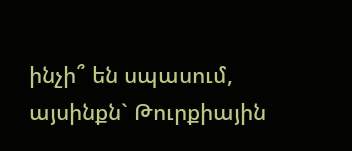ինչի՞ են սպասում, այսինքն` Թուրքիային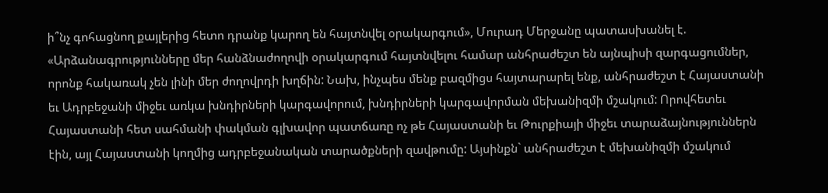ի՞նչ գոհացնող քայլերից հետո դրանք կարող են հայտնվել օրակարգում», Մուրադ Մերջանը պատասխանել է. «Արձանագրությունները մեր հանձնաժողովի օրակարգում հայտնվելու համար անհրաժեշտ են այնպիսի զարգացումներ, որոնք հակառակ չեն լինի մեր ժողովրդի խղճին: Նախ, ինչպես մենք բազմիցս հայտարարել ենք, անհրաժեշտ է Հայաստանի եւ Ադրբեջանի միջեւ առկա խնդիրների կարգավորում, խնդիրների կարգավորման մեխանիզմի մշակում: Որովհետեւ Հայաստանի հետ սահմանի փակման գլխավոր պատճառը ոչ թե Հայաստանի եւ Թուրքիայի միջեւ տարաձայնություններն էին, այլ Հայաստանի կողմից ադրբեջանական տարածքների զավթումը: Այսինքն` անհրաժեշտ է մեխանիզմի մշակում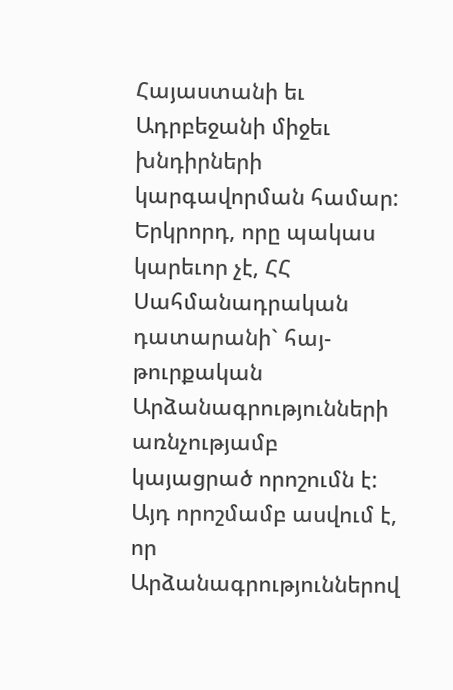Հայաստանի եւ Ադրբեջանի միջեւ խնդիրների կարգավորման համար: Երկրորդ, որը պակաս կարեւոր չէ, ՀՀ Սահմանադրական դատարանի` հայ-թուրքական Արձանագրությունների առնչությամբ կայացրած որոշումն է: Այդ որոշմամբ ասվում է, որ Արձանագրություններով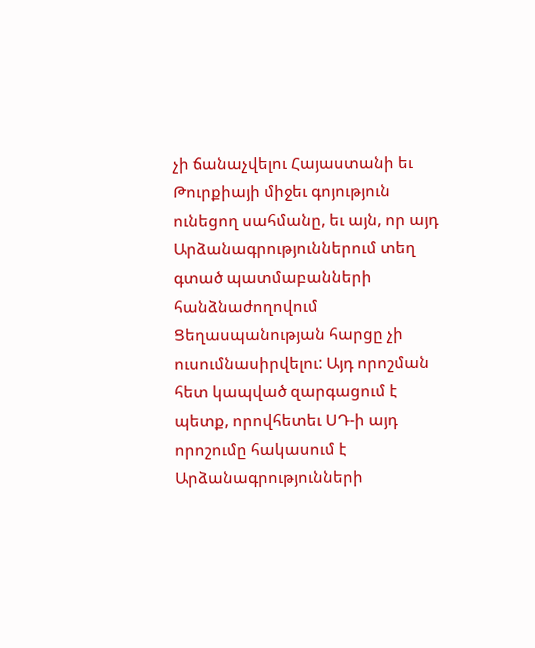չի ճանաչվելու Հայաստանի եւ Թուրքիայի միջեւ գոյություն ունեցող սահմանը, եւ այն, որ այդ Արձանագրություններում տեղ գտած պատմաբանների հանձնաժողովում Ցեղասպանության հարցը չի ուսումնասիրվելու: Այդ որոշման հետ կապված զարգացում է պետք, որովհետեւ ՍԴ-ի այդ որոշումը հակասում է Արձանագրությունների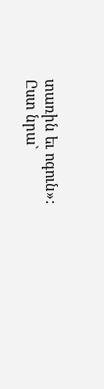տառին եւ ոգուն»: Ըստ նրա`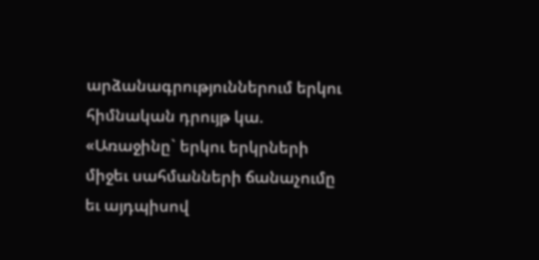արձանագրություններում երկու հիմնական դրույթ կա. «Առաջինը` երկու երկրների միջեւ սահմանների ճանաչումը եւ այդպիսով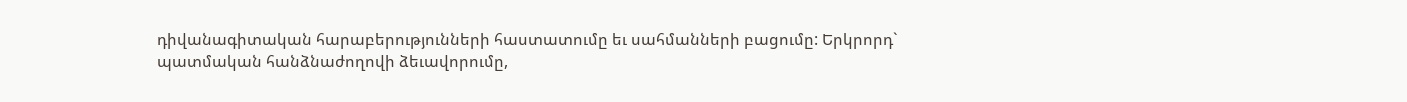դիվանագիտական հարաբերությունների հաստատումը եւ սահմանների բացումը: Երկրորդ` պատմական հանձնաժողովի ձեւավորումը,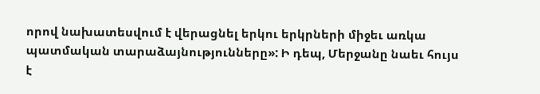որով նախատեսվում է վերացնել երկու երկրների միջեւ առկա պատմական տարաձայնությունները»: Ի դեպ, Մերջանը նաեւ հույս է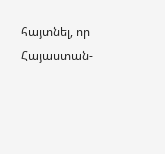հայտնել, որ Հայաստան-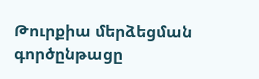Թուրքիա մերձեցման գործընթացը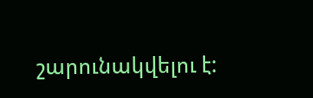շարունակվելու է: